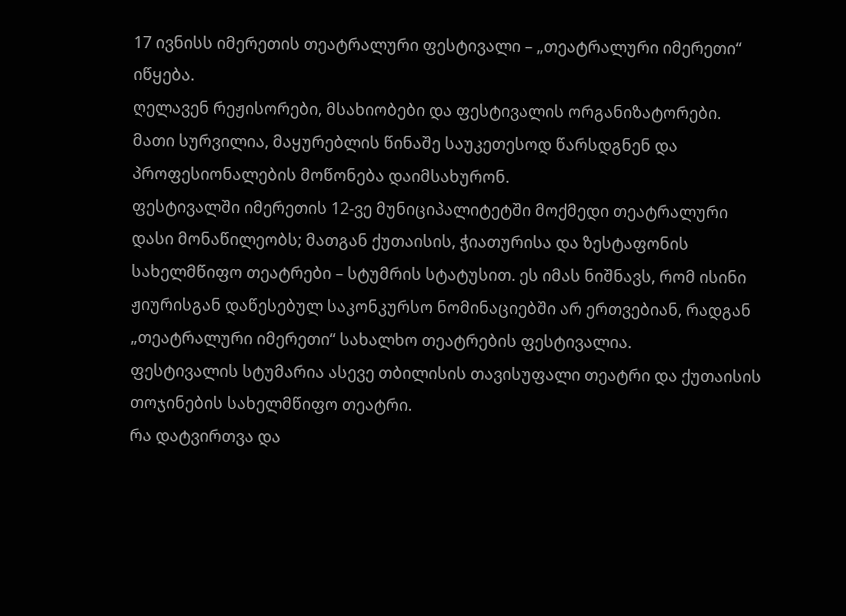17 ივნისს იმერეთის თეატრალური ფესტივალი – „თეატრალური იმერეთი“ იწყება.
ღელავენ რეჟისორები, მსახიობები და ფესტივალის ორგანიზატორები. მათი სურვილია, მაყურებლის წინაშე საუკეთესოდ წარსდგნენ და პროფესიონალების მოწონება დაიმსახურონ.
ფესტივალში იმერეთის 12-ვე მუნიციპალიტეტში მოქმედი თეატრალური დასი მონაწილეობს; მათგან ქუთაისის, ჭიათურისა და ზესტაფონის სახელმწიფო თეატრები – სტუმრის სტატუსით. ეს იმას ნიშნავს, რომ ისინი ჟიურისგან დაწესებულ საკონკურსო ნომინაციებში არ ერთვებიან, რადგან „თეატრალური იმერეთი“ სახალხო თეატრების ფესტივალია.
ფესტივალის სტუმარია ასევე თბილისის თავისუფალი თეატრი და ქუთაისის თოჯინების სახელმწიფო თეატრი.
რა დატვირთვა და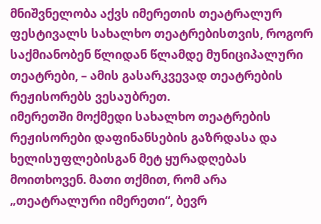მნიშვნელობა აქვს იმერეთის თეატრალურ ფესტივალს სახალხო თეატრებისთვის, როგორ საქმიანობენ წლიდან წლამდე მუნიციპალური თეატრები, – ამის გასარკვევად თეატრების რეჟისორებს ვესაუბრეთ.
იმერეთში მოქმედი სახალხო თეატრების რეჟისორები დაფინანსების გაზრდასა და ხელისუფლებისგან მეტ ყურადღებას მოითხოვენ. მათი თქმით, რომ არა „თეატრალური იმერეთი“, ბევრ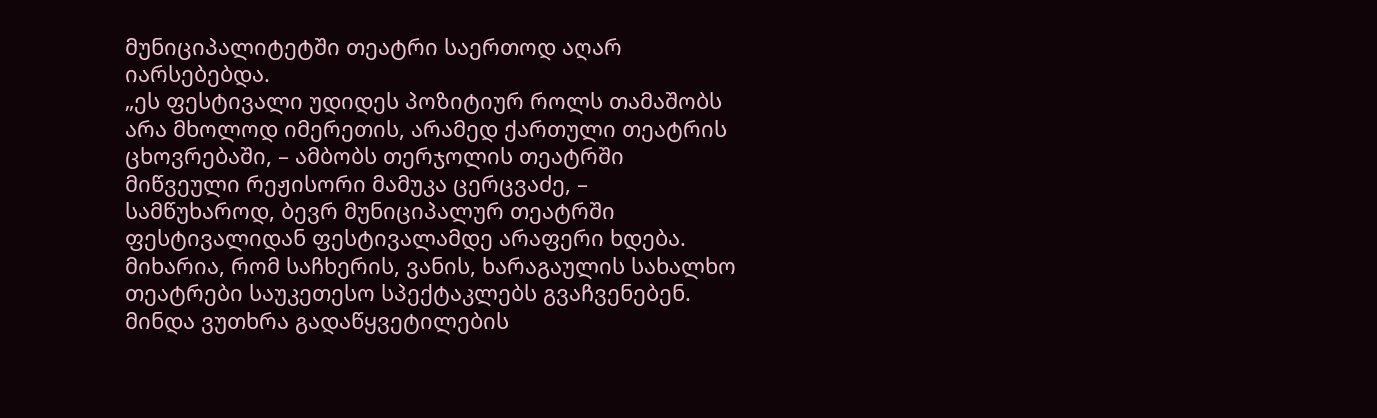მუნიციპალიტეტში თეატრი საერთოდ აღარ იარსებებდა.
„ეს ფესტივალი უდიდეს პოზიტიურ როლს თამაშობს არა მხოლოდ იმერეთის, არამედ ქართული თეატრის ცხოვრებაში, – ამბობს თერჯოლის თეატრში მიწვეული რეჟისორი მამუკა ცერცვაძე, – სამწუხაროდ, ბევრ მუნიციპალურ თეატრში ფესტივალიდან ფესტივალამდე არაფერი ხდება. მიხარია, რომ საჩხერის, ვანის, ხარაგაულის სახალხო თეატრები საუკეთესო სპექტაკლებს გვაჩვენებენ.
მინდა ვუთხრა გადაწყვეტილების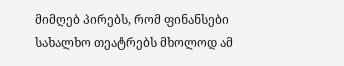მიმღებ პირებს, რომ ფინანსები სახალხო თეატრებს მხოლოდ ამ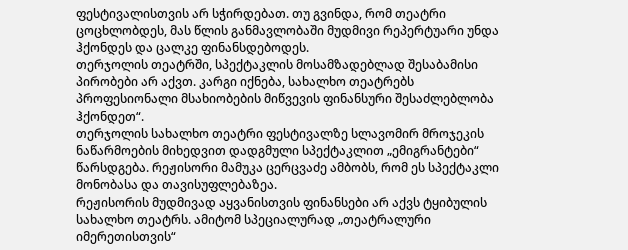ფესტივალისთვის არ სჭირდებათ. თუ გვინდა, რომ თეატრი ცოცხლობდეს, მას წლის განმავლობაში მუდმივი რეპერტუარი უნდა ჰქონდეს და ცალკე ფინანსდებოდეს.
თერჯოლის თეატრში, სპექტაკლის მოსამზადებლად შესაბამისი პირობები არ აქვთ. კარგი იქნება, სახალხო თეატრებს პროფესიონალი მსახიობების მიწვევის ფინანსური შესაძლებლობა ჰქონდეთ“.
თერჯოლის სახალხო თეატრი ფესტივალზე სლავომირ მროჯეკის ნაწარმოების მიხედვით დადგმული სპექტაკლით „ემიგრანტები“ წარსდგება. რეჟისორი მამუკა ცერცვაძე ამბობს, რომ ეს სპექტაკლი მონობასა და თავისუფლებაზეა.
რეჟისორის მუდმივად აყვანისთვის ფინანსები არ აქვს ტყიბულის სახალხო თეატრს. ამიტომ სპეციალურად „თეატრალური იმერეთისთვის“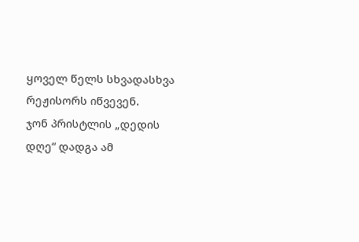ყოველ წელს სხვადასხვა რეჟისორს იწვევენ.
ჯონ პრისტლის „დედის დღე“ დადგა ამ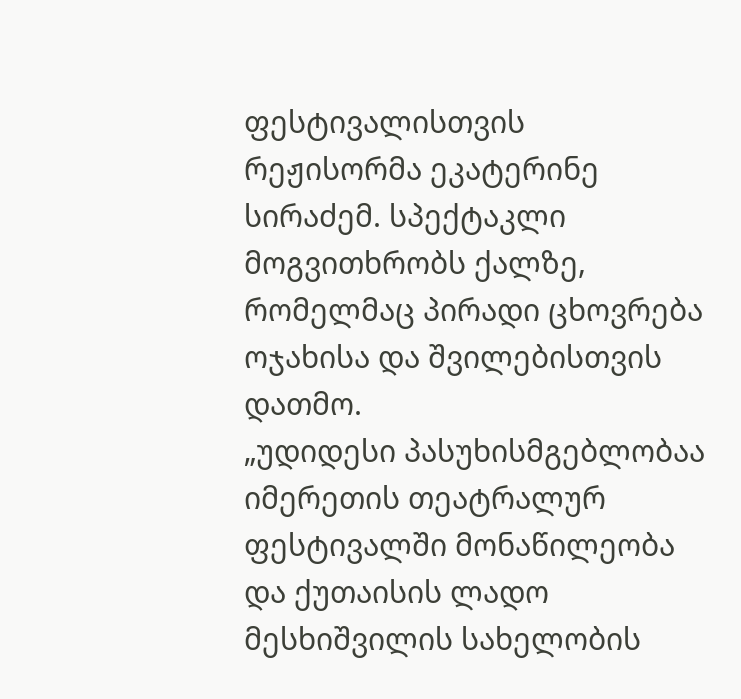ფესტივალისთვის რეჟისორმა ეკატერინე სირაძემ. სპექტაკლი მოგვითხრობს ქალზე, რომელმაც პირადი ცხოვრება ოჯახისა და შვილებისთვის დათმო.
„უდიდესი პასუხისმგებლობაა იმერეთის თეატრალურ ფესტივალში მონაწილეობა და ქუთაისის ლადო მესხიშვილის სახელობის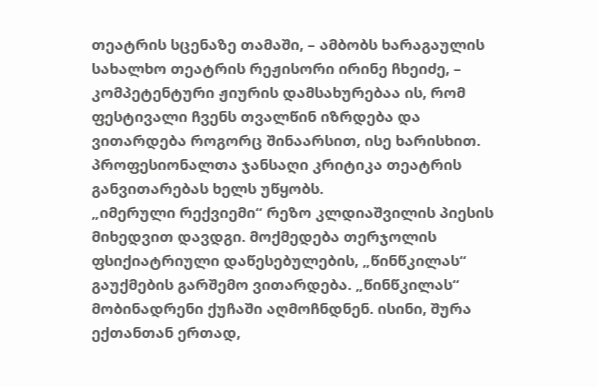თეატრის სცენაზე თამაში, – ამბობს ხარაგაულის სახალხო თეატრის რეჟისორი ირინე ჩხეიძე, – კომპეტენტური ჟიურის დამსახურებაა ის, რომ ფესტივალი ჩვენს თვალწინ იზრდება და ვითარდება როგორც შინაარსით, ისე ხარისხით. პროფესიონალთა ჯანსაღი კრიტიკა თეატრის განვითარებას ხელს უწყობს.
„იმერული რექვიემი“ რეზო კლდიაშვილის პიესის მიხედვით დავდგი. მოქმედება თერჯოლის ფსიქიატრიული დაწესებულების, „წინწკილას“ გაუქმების გარშემო ვითარდება. „წინწკილას“ მობინადრენი ქუჩაში აღმოჩნდნენ. ისინი, შურა ექთანთან ერთად,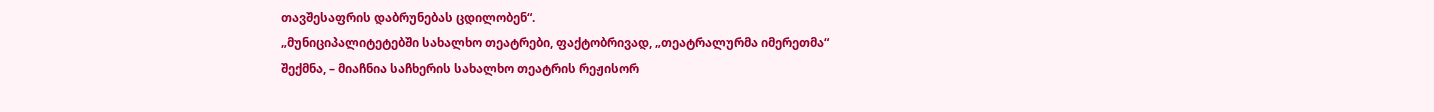თავშესაფრის დაბრუნებას ცდილობენ“.
„მუნიციპალიტეტებში სახალხო თეატრები, ფაქტობრივად, „თეატრალურმა იმერეთმა“ შექმნა, – მიაჩნია საჩხერის სახალხო თეატრის რეჟისორ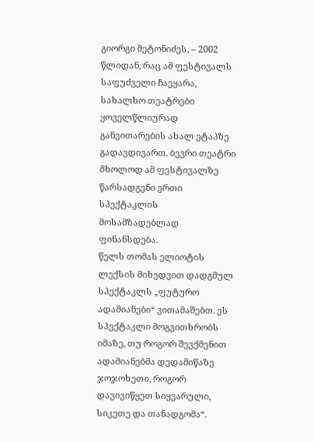გიორგი მეტონიძეს, – 2002 წლიდან, რაც ამ ფესტივალს საფუძველი ჩაეყარა, სახალხო თეატრები ყოველწლიურად განვითარების ახალ ეტაპზე გადავდივართ. ბევრი თეატრი მხოლოდ ამ ფესტივალზე წარსადგენი ერთი სპექტაკლის მოსამზადებლად ფინანსდება.
წელს თომას ელიოტის ლექსის მიხედვით დადგმულ სპექტაკლს „ფუტურო ადამიანები“ ვითამაშებთ. ეს სპექტაკლი მოგვითხრობს იმაზე, თუ როგორ შევქმენით ადამიანებმა დედამიწაზე ჯოჯოხეთი, როგორ დავივიწყეთ სიყვარული, სიკეთე და თანადგომა“.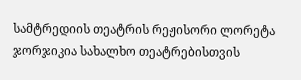სამტრედიის თეატრის რეჟისორი ლორეტა ჯორჯიკია სახალხო თეატრებისთვის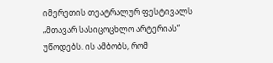იმერეთის თეატრალურ ფესტივალს „მთავარ სასიცოცხლო არტერიას“ უწოდებს. ის ამბობს, რომ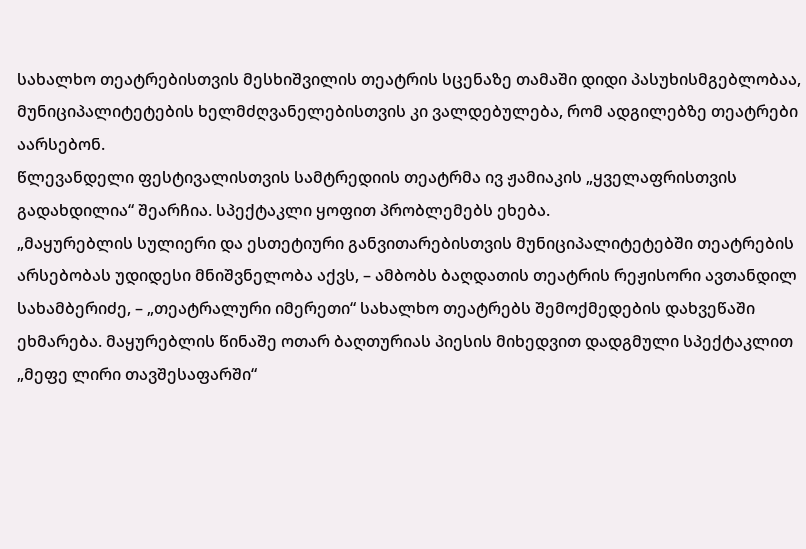სახალხო თეატრებისთვის მესხიშვილის თეატრის სცენაზე თამაში დიდი პასუხისმგებლობაა, მუნიციპალიტეტების ხელმძღვანელებისთვის კი ვალდებულება, რომ ადგილებზე თეატრები აარსებონ.
წლევანდელი ფესტივალისთვის სამტრედიის თეატრმა ივ ჟამიაკის „ყველაფრისთვის გადახდილია“ შეარჩია. სპექტაკლი ყოფით პრობლემებს ეხება.
„მაყურებლის სულიერი და ესთეტიური განვითარებისთვის მუნიციპალიტეტებში თეატრების არსებობას უდიდესი მნიშვნელობა აქვს, – ამბობს ბაღდათის თეატრის რეჟისორი ავთანდილ სახამბერიძე, – „თეატრალური იმერეთი“ სახალხო თეატრებს შემოქმედების დახვეწაში ეხმარება. მაყურებლის წინაშე ოთარ ბაღთურიას პიესის მიხედვით დადგმული სპექტაკლით „მეფე ლირი თავშესაფარში“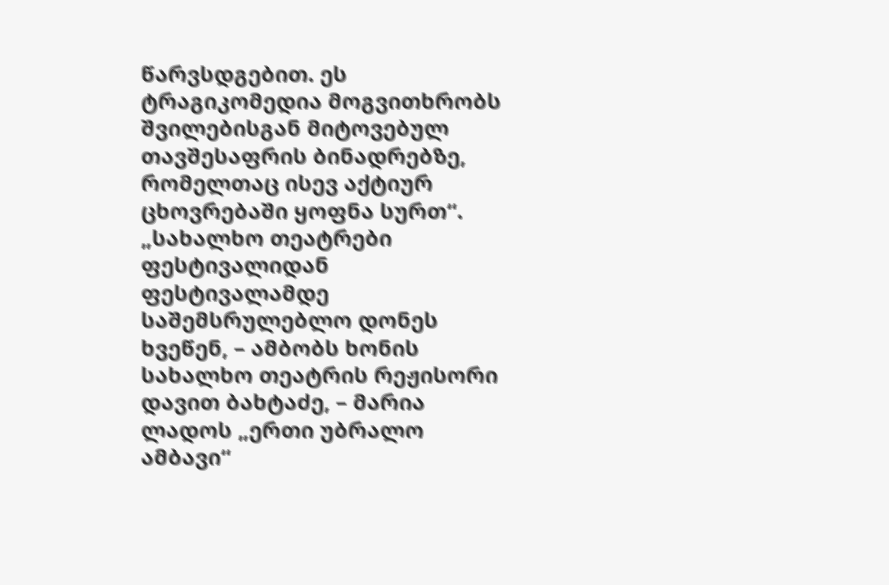წარვსდგებით. ეს ტრაგიკომედია მოგვითხრობს შვილებისგან მიტოვებულ თავშესაფრის ბინადრებზე, რომელთაც ისევ აქტიურ ცხოვრებაში ყოფნა სურთ“.
„სახალხო თეატრები ფესტივალიდან ფესტივალამდე საშემსრულებლო დონეს ხვეწენ, – ამბობს ხონის სახალხო თეატრის რეჟისორი დავით ბახტაძე, – მარია ლადოს „ერთი უბრალო ამბავი“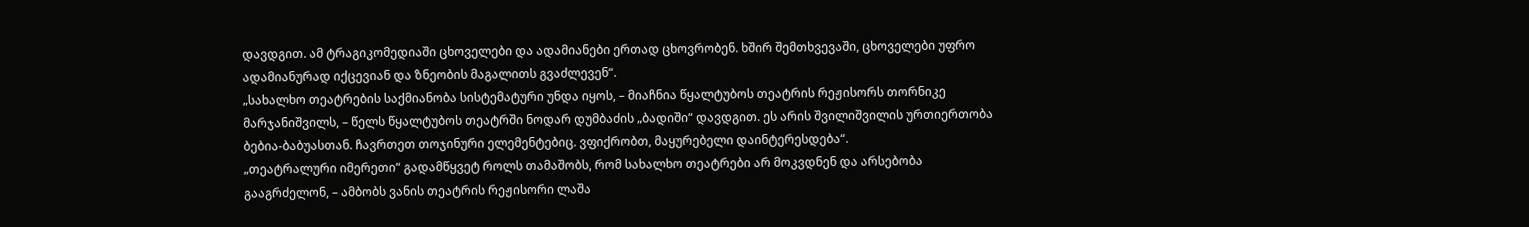დავდგით. ამ ტრაგიკომედიაში ცხოველები და ადამიანები ერთად ცხოვრობენ. ხშირ შემთხვევაში, ცხოველები უფრო ადამიანურად იქცევიან და ზნეობის მაგალითს გვაძლევენ“.
„სახალხო თეატრების საქმიანობა სისტემატური უნდა იყოს, – მიაჩნია წყალტუბოს თეატრის რეჟისორს თორნიკე მარჯანიშვილს, – წელს წყალტუბოს თეატრში ნოდარ დუმბაძის „ბადიში“ დავდგით. ეს არის შვილიშვილის ურთიერთობა ბებია-ბაბუასთან. ჩავრთეთ თოჯინური ელემენტებიც. ვფიქრობთ, მაყურებელი დაინტერესდება“.
„თეატრალური იმერეთი“ გადამწყვეტ როლს თამაშობს, რომ სახალხო თეატრები არ მოკვდნენ და არსებობა გააგრძელონ, – ამბობს ვანის თეატრის რეჟისორი ლაშა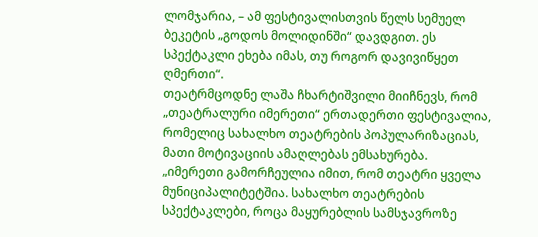ლომჯარია, – ამ ფესტივალისთვის წელს სემუელ ბეკეტის „გოდოს მოლიდინში“ დავდგით. ეს სპექტაკლი ეხება იმას, თუ როგორ დავივიწყეთ ღმერთი“.
თეატრმცოდნე ლაშა ჩხარტიშვილი მიიჩნევს, რომ „თეატრალური იმერეთი“ ერთადერთი ფესტივალია, რომელიც სახალხო თეატრების პოპულარიზაციას, მათი მოტივაციის ამაღლებას ემსახურება.
„იმერეთი გამორჩეულია იმით, რომ თეატრი ყველა მუნიციპალიტეტშია. სახალხო თეატრების სპექტაკლები, როცა მაყურებლის სამსჯავროზე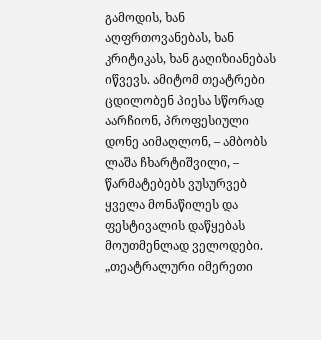გამოდის, ხან აღფრთოვანებას, ხან კრიტიკას, ხან გაღიზიანებას იწვევს. ამიტომ თეატრები ცდილობენ პიესა სწორად აარჩიონ, პროფესიული დონე აიმაღლონ, – ამბობს ლაშა ჩხარტიშვილი, – წარმატებებს ვუსურვებ ყველა მონაწილეს და ფესტივალის დაწყებას მოუთმენლად ველოდები.
„თეატრალური იმერეთი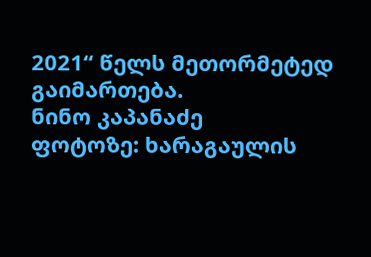2021“ წელს მეთორმეტედ გაიმართება.
ნინო კაპანაძე
ფოტოზე: ხარაგაულის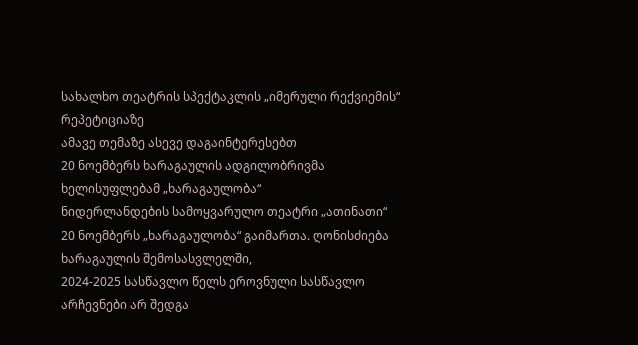სახალხო თეატრის სპექტაკლის „იმერული რექვიემის“ რეპეტიციაზე
ამავე თემაზე ასევე დაგაინტერესებთ
20 ნოემბერს ხარაგაულის ადგილობრივმა ხელისუფლებამ „ხარაგაულობა“
ნიდერლანდების სამოყვარულო თეატრი „ათინათი“
20 ნოემბერს „ხარაგაულობა“ გაიმართა. ღონისძიება ხარაგაულის შემოსასვლელში,
2024-2025 სასწავლო წელს ეროვნული სასწავლო
არჩევნები არ შედგა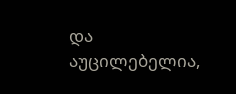და აუცილებელია,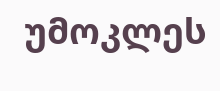უმოკლეს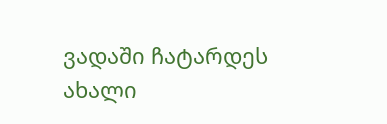ვადაში ჩატარდეს ახალი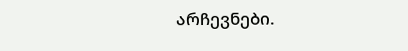არჩევნები.